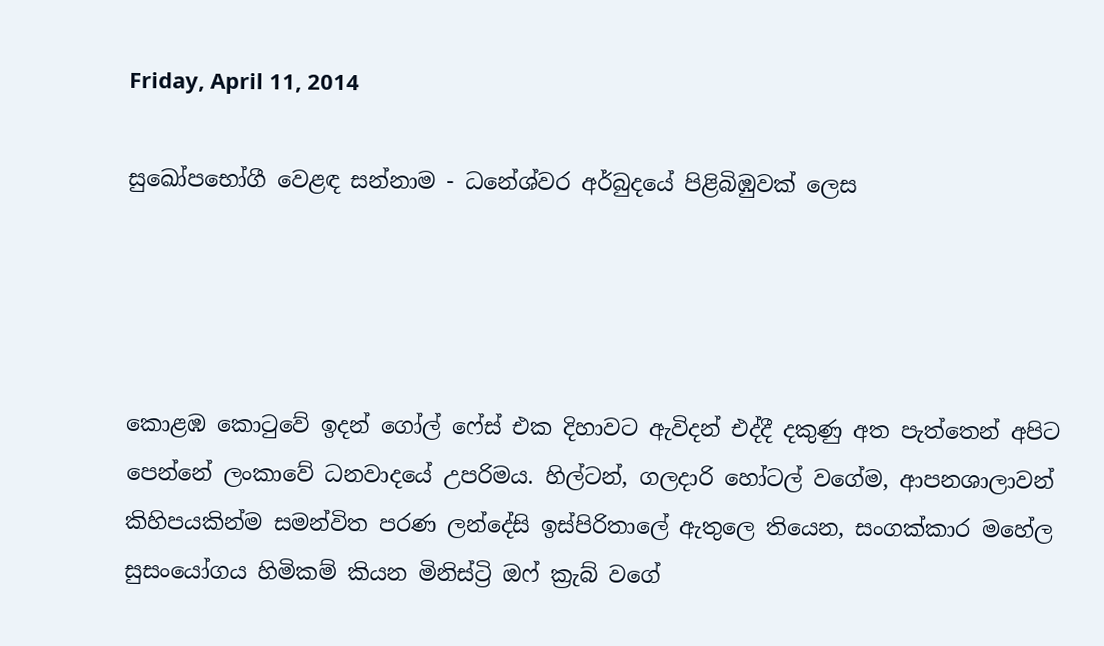Friday, April 11, 2014

සුඛෝපභෝගී වෙළඳ සන්නාම - ධනේශ්වර අර්බුදයේ පිළිබිඹුවක් ලෙස




කොළඹ කොටුවේ ඉදන් ගෝල් ෆේස් එක දිහාවට ඇවිදන් එද්දී දකුණු අත පැත්තෙන් අපිට පෙන්නේ ලංකාවේ ධනවාදයේ උපරිමය. හිල්ටන්, ගලදාරි හෝටල් වගේම, ආපනශාලාවන් කිහිපයකින්ම සමන්විත පරණ ලන්දේසි ඉස්පිරිතාලේ ඇතුලෙ තියෙන, සංගක්කාර මහේල සුසංයෝගය හිමිකම් කියන මිනිස්ට්‍රි ඔෆ් ක්‍රැබ් වගේ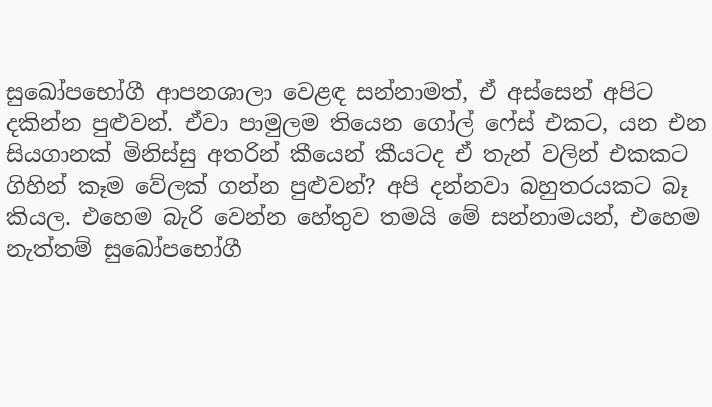සුඛෝපභෝගී ආපනශාලා වෙළඳ සන්නාමත්, ඒ අස්සෙන් අපිට දකින්න පුළුවන්. ඒවා පාමුලම තියෙන ගෝල් ෆේස් එකට, යන එන සියගානක් මිනිස්සු අතරින් කීයෙන් කීයටද ඒ තැන් වලින් එකකට ගිහින් කෑම වේලක් ගන්න පුළුවන්? අපි දන්නවා බහුතරයකට බෑ කියල. එහෙම බැරි වෙන්න හේතුව තමයි මේ සන්නාමයන්, එහෙම නැත්තම් සුඛෝපභෝගී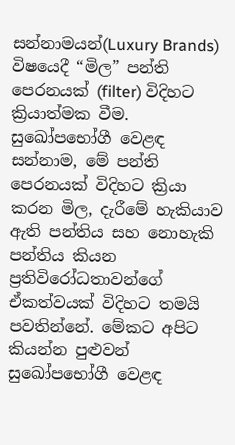සන්නාමයන්(Luxury Brands) විෂයෙදී “මිල” පන්ති පෙරනයක් (filter) විදිහට ක්‍රියාත්මක වීම. සුඛෝපභෝගී වෙළඳ සන්නාම, මේ පන්ති පෙරනයක් විදිහට ක්‍රියා කරන මිල, දැරීමේ හැකියාව ඇති පන්තිය සහ නොහැකි පන්තිය කියන ප්‍රතිවිරෝධතාවන්ගේ ඒකත්වයක් විදිහට තමයි පවතින්නේ. මේකට අපිට කියන්න පුළුවන් සුඛෝපභෝගී වෙළඳ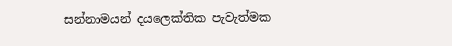සන්නාමයන් දයලෙක්තික පැවැත්මක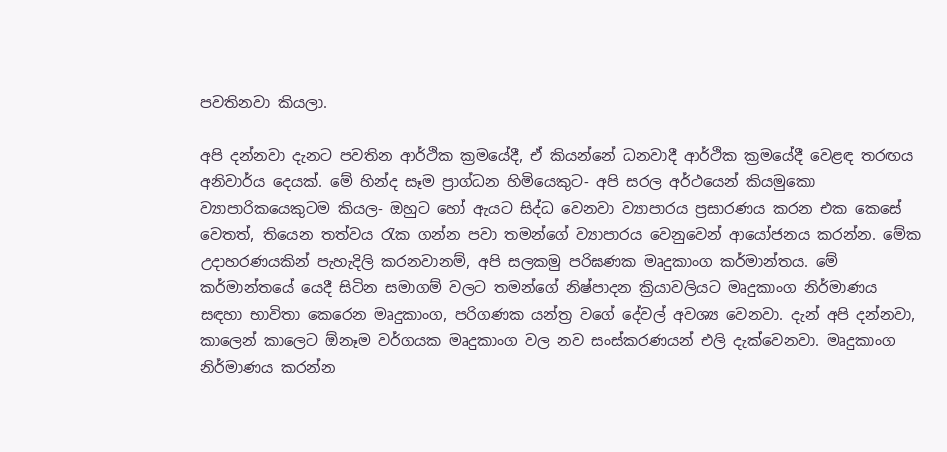පවතිනවා කියලා.

අපි දන්නවා දැනට පවතින ආර්ථික ක්‍රමයේදී, ඒ කියන්නේ ධනවාදී ආර්ථික ක්‍රමයේදී වෙළඳ තරඟය අනිවාර්ය දෙයක්. මේ හින්ද සෑම ප්‍රාග්ධන හිමියෙකුට- අපි සරල අර්ථයෙන් කියමුකො ව්‍යාපාරිකයෙකුටම කියල- ඔහුට හෝ ඇයට සිද්ධ වෙනවා ව්‍යාපාරය ප්‍රසාරණය කරන එක කෙසේ වෙතත්, තියෙන තත්වය රැක ගන්න පවා තමන්ගේ ව්‍යාපාරය වෙනුවෙන් ආයෝජනය කරන්න. මේක උදාහරණයකින් පැහැදිලි කරනවානම්, අපි සලකමු පරිඝණක මෘදුකාංග කර්මාන්තය. මේ කර්මාන්තයේ යෙදී සිටින සමාගම් වලට තමන්ගේ නිෂ්පාදන ක්‍රියාවලියට මෘදුකාංග නිර්මාණය සඳහා භාවිතා කෙරෙන මෘදුකාංග, පරිගණක යන්ත්‍ර වගේ දේවල් අවශ්‍ය වෙනවා. දැන් අපි දන්නවා, කාලෙන් කාලෙට ඕනෑම වර්ගයක මෘදුකාංග වල නව සංස්කරණයන් එලි දැක්වෙනවා. මෘදුකාංග නිර්මාණය කරන්න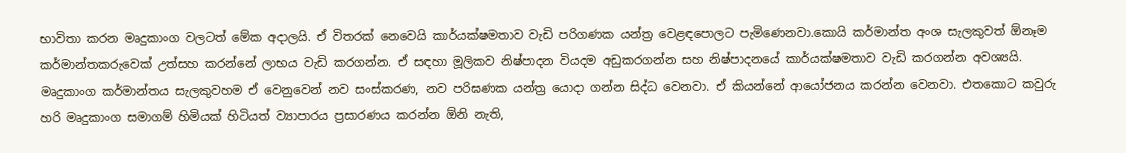භාවිතා කරන මෘදුකාංග වලටත් මේක අදාලයි. ඒ විතරක් නෙවෙයි කාර්යක්ෂමතාව වැඩි පරිගණක යන්ත්‍ර වෙළඳපොලට පැමිණෙනවා.කොයි කර්මාන්ත අංශ සැලකුවත් ඕනෑම කර්මාන්තකරුවෙක් උත්සහ කරන්නේ ලාභය වැඩි කරගන්න. ඒ සඳහා මූලිකව නිෂ්පාදන වියදම අඩුකරගන්න සහ නිෂ්පාදනයේ කාර්යක්ෂමතාව වැඩි කරගන්න අවශ්‍යයි. මෘදුකාංග කර්මාන්තය සැලකුවහම ඒ වෙනුවෙන් නව සංස්කරණ, නව පරිඝණක යන්ත්‍ර යොදා ගන්න සිද්ධ වෙනවා. ඒ කියන්නේ ආයෝජනය කරන්න වෙනවා. එතකොට කවුරු හරි මෘදුකාංග සමාගම් හිමියක් හිටියත් ව්‍යාපාරය ප්‍රසාරණය කරන්න ඕනි නැති,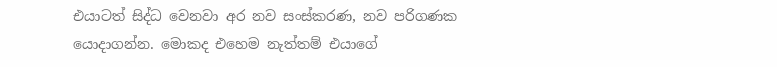එයාටත් සිද්ධ වෙනවා අර නව සංස්කරණ, නව පරිගණක යොදාගන්න. මොකද එහෙම නැත්තම් එයාගේ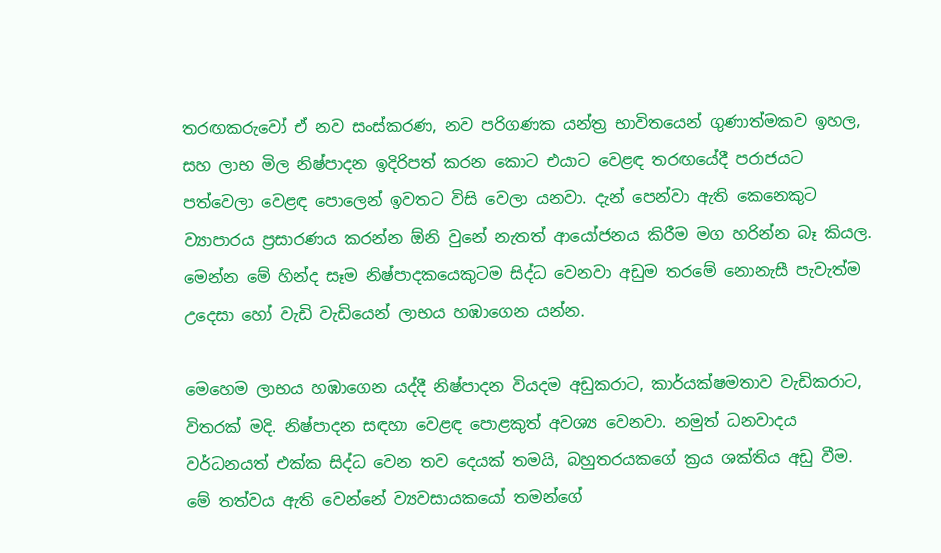තරඟකරුවෝ ඒ නව සංස්කරණ, නව පරිගණක යන්ත්‍ර භාවිතයෙන් ගුණාත්මකව ඉහල, සහ ලාභ මිල නිෂ්පාදන ඉදිරිපත් කරන කොට එයාට වෙළඳ තරඟයේදී පරාජයට පත්වෙලා වෙළඳ පොලෙන් ඉවතට විසි වෙලා යනවා. දැන් පෙන්වා ඇති කෙනෙකුට ව්‍යාපාරය ප්‍රසාරණය කරන්න ඕනි වුනේ නැතත් ආයෝජනය කිරීම මග හරින්න බෑ කියල. මෙන්න මේ හින්ද සෑම නිෂ්පාදකයෙකුටම සිද්ධ වෙනවා අඩුම තරමේ නොනැසී පැවැත්ම උදෙසා හෝ වැඩි වැඩියෙන් ලාභය හඹාගෙන යන්න.

මෙහෙම ලාභය හඹාගෙන යද්දී නිෂ්පාදන වියදම අඩුකරාට, කාර්යක්ෂමතාව වැඩිකරාට, විතරක් මදි. නිෂ්පාදන සඳහා වෙළඳ පොළකුත් අවශ්‍ය වෙනවා. නමුත් ධනවාදය වර්ධනයත් එක්ක සිද්ධ වෙන තව දෙයක් තමයි, බහුතරයකගේ ක්‍රය ශක්තිය අඩු වීම. මේ තත්වය ඇති වෙන්නේ ව්‍යවසායකයෝ තමන්ගේ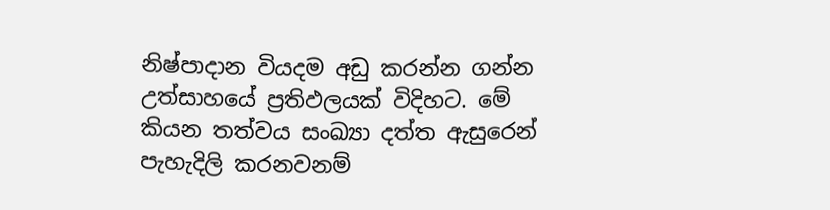නිෂ්පාදාන වියදම අඩු කරන්න ගන්න උත්සාහයේ ප්‍රතිඵලයක් විදිහට. මේ කියන තත්වය සංඛ්‍යා දත්ත ඇසුරෙන් පැහැදිලි කරනවනම්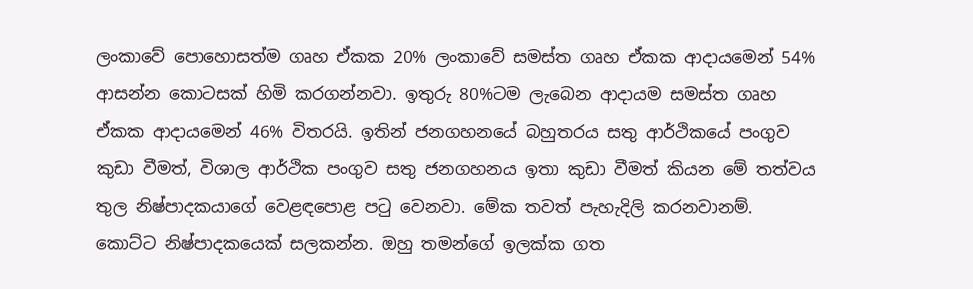ලංකාවේ පොහොසත්ම ගෘහ ඒකක 20% ලංකාවේ සමස්ත ගෘහ ඒකක ආදායමෙන් 54% ආසන්න කොටසක් හිමි කරගන්නවා. ඉතුරු 80%ටම ලැබෙන ආදායම සමස්ත ගෘහ ඒකක ආදායමෙන් 46% විතරයි. ඉතින් ජනගහනයේ බහුතරය සතු ආර්ථිකයේ පංගුව කුඩා වීමත්, විශාල ආර්ථික පංගුව සතු ජනගහනය ඉතා කුඩා වීමත් කියන මේ තත්වය තුල නිෂ්පාදකයාගේ වෙළඳපොළ පටු වෙනවා. මේක තවත් පැහැදිලි කරනවානම්. කොට්ට නිෂ්පාදකයෙක් සලකන්න. ඔහු තමන්ගේ ඉලක්ක ගත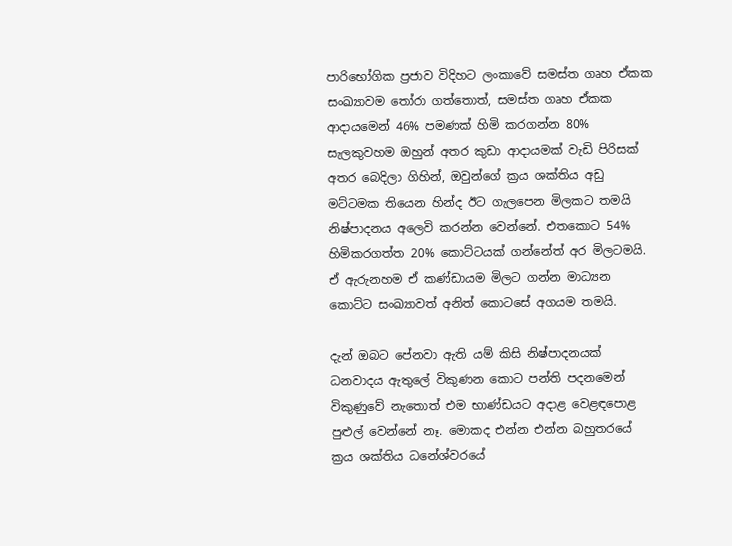පාරිභෝගික ප්‍රජාව විදිහට ලංකාවේ සමස්ත ගෘහ ඒකක සංඛ්‍යාවම තෝරා ගත්තොත්, සමස්ත ගෘහ ඒකක ආදායමෙන් 46% පමණක් හිමි කරගන්න 80% සැලකුවහම ඔහුන් අතර කුඩා ආදායමක් වැඩි පිරිසක් අතර බෙදිලා ගිහින්, ඔවුන්ගේ ක්‍රය ශක්තිය අඩු මට්ටමක තියෙන හින්ද ඊට ගැලපෙන මිලකට තමයි නිෂ්පාදනය අලෙවි කරන්න වෙන්නේ. එතකොට 54% හිමිකරගත්ත 20% කොට්ටයක් ගන්නේත් අර මිලටමයි. ඒ ඇරුනහම ඒ කණ්ඩායම මිලට ගන්න මාධ්‍යන කොට්ට සංඛ්‍යාවත් අනිත් කොටසේ අගයම තමයි.

දැන් ඔබට පේනවා ඇති යම් කිසි නිෂ්පාදනයක් ධනවාදය ඇතුලේ විකුණන කොට පන්ති පදනමෙන් විකුණුවේ නැතොත් එම භාණ්ඩයට අදාළ වෙළඳපොළ පුළුල් වෙන්නේ නෑ. මොකද එන්න එන්න බහුතරයේ ක්‍රය ශක්තිය ධනේශ්වරයේ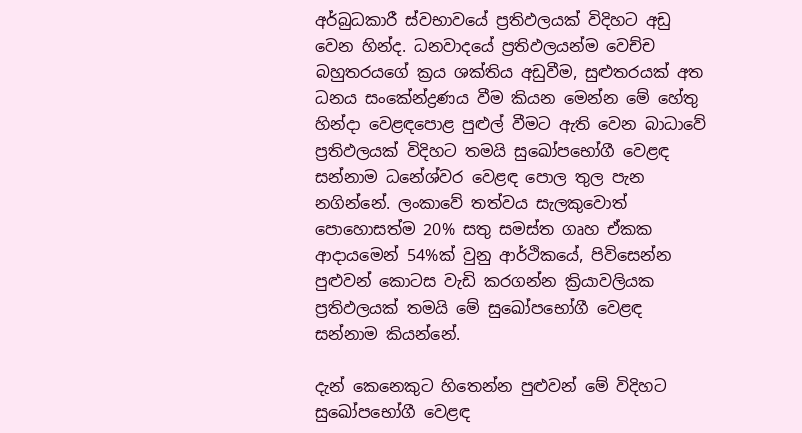අර්බුධකාරී ස්වභාවයේ ප්‍රතිඵලයක් විදිහට අඩු වෙන හින්ද. ධනවාදයේ ප්‍රතිඵලයන්ම වෙච්ච බහුතරයගේ ක්‍රය ශක්තිය අඩුවීම, සුළුතරයක් අත ධනය සංකේන්ද්‍රණය වීම කියන මෙන්න මේ හේතු හින්දා වෙළඳපොළ පුළුල් වීමට ඇති වෙන බාධාවේ ප්‍රතිඵලයක් විදිහට තමයි සුඛෝපභෝගී වෙළඳ සන්නාම ධනේශ්වර වෙළඳ පොල තුල පැන නගින්නේ. ලංකාවේ තත්වය සැලකුවොත් පොහොසත්ම 20% සතු සමස්ත ගෘහ ඒකක ආදායමෙන් 54%ක් වුනු ආර්ථිකයේ, පිවිසෙන්න පුළුවන් කොටස වැඩි කරගන්න ක්‍රියාවලියක ප්‍රතිඵලයක් තමයි මේ සුඛෝපභෝගී වෙළඳ සන්නාම කියන්නේ.

දැන් කෙනෙකුට හිතෙන්න පුළුවන් මේ විදිහට සුඛෝපභෝගී වෙළඳ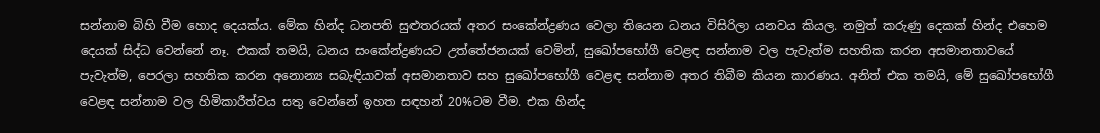සන්නාම බිහි වීම හොද දෙයක්ය. මේක හින්ද ධනපති සුළුතරයක් අතර සංකේන්ද්‍රණය වෙලා තියෙන ධනය විසිරිලා යනවය කියල. නමුත් කරුණු දෙකක් හින්ද එහෙම දෙයක් සිද්ධ වෙන්නේ නෑ. එකක් තමයි, ධනය සංකේන්ද්‍රණයට උත්තේජනයක් වෙමින්, සුඛෝපභෝගී වෙළඳ සන්නාම වල පැවැත්ම සහතික කරන අසමානතාවයේ පැවැත්ම, පෙරලා සහතික කරන අනොන්‍ය සබැඳියාවක් අසමානතාව සහ සුඛෝපභෝගී වෙළඳ සන්නාම අතර තිබීම කියන කාරණය. අනිත් එක තමයි, මේ සුඛෝපභෝගී වෙළඳ සන්නාම වල හිමිකාරීත්වය සතු වෙන්නේ ඉහත සඳහන් 20%ටම වීම. එක හින්ද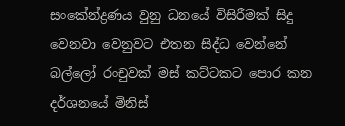සංකේන්ද්‍රණය වුනු ධනයේ විසිරීමක් සිදු වෙනවා වෙනුවට එතන සිද්ධ වෙන්නේ බල්ලෝ රංචුවක් මස් කට්ටකට පොර කන දර්ශනයේ මිනිස්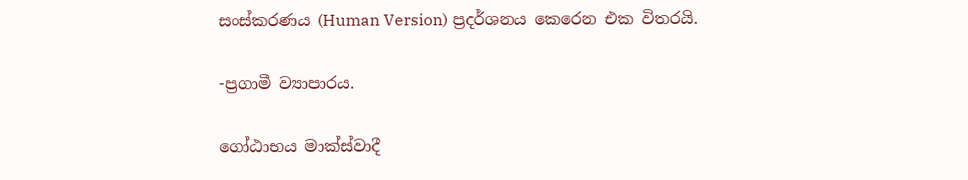සංස්කරණය (Human Version) ප්‍රදර්ශනය කෙරෙන එක විතරයි.

-ප්‍රගාමී ව්‍යාපාරය.

ගෝඨාභය මාක්ස්වාදී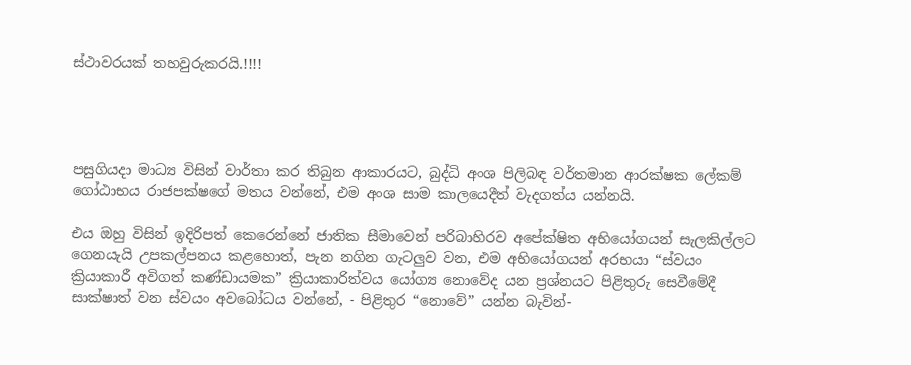ස්ථාවරයක් තහවුරුකරයි.!!!!




පසුගියදා මාධ්‍ය විසින් වාර්තා කර තිබුන ආකාරයට, බුද්ධි අංශ පිලිබඳ වර්තමාන ආරක්ෂක ලේකම් ගෝඨාභය රාජපක්ෂගේ මතය වන්නේ, එම අංශ සාම කාලයෙදීත් වැදගත්ය යන්නයි.

එය ඔහු විසින් ඉදිරිපත් කෙරෙන්නේ ජාතික සීමාවෙන් පරිබාහිරව අපේක්ෂිත අභියෝගයන් සැලකිල්ලට ගෙනයැයි උපකල්පනය කළහොත්, පැන නගින ගැටලුව වන, එම අභියෝගයන් අරභයා “ස්වයං ක්‍රියාකාරී අවිගත් කණ්ඩායමක” ක්‍රියාකාරිත්වය යෝග්‍ය නොවේද යන ප්‍රශ්නයට පිළිතුරු සෙවීමේදී සාක්ෂාත් වන ස්වයං අවබෝධය වන්නේ, - පිළිතුර “නොවේ” යන්න බැවින්-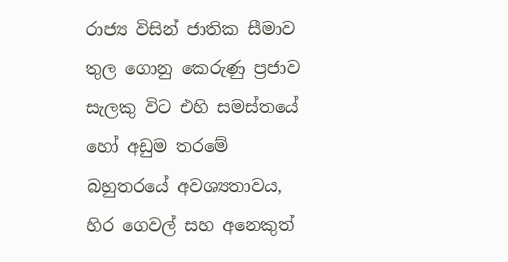රාජ්‍ය විසින් ජාතික සීමාව තුල ගොනු කෙරුණු ප්‍රජාව සැලකු විට එහි සමස්තයේ හෝ අඩුම තරමේ බහුතරයේ අවශ්‍යතාවය, හිර ගෙවල් සහ අනෙකුත්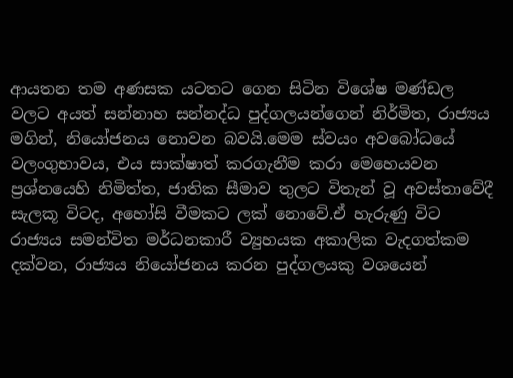ආයතන තම අණසක යටතට ගෙන සිටින විශේෂ මණ්ඩල වලට අයත් සන්නාහ සන්නද්ධ පුද්ගලයන්ගෙන් නිර්මිත, රාජ්‍යය මගින්, නියෝජනය නොවන බවයි.මෙම ස්වයං අවබෝධයේ වලංගුභාවය, එය සාක්ෂාත් කරගැනීම කරා මෙහෙයවන ප්‍රශ්නයෙහි නිමිත්ත, ජාතික සීමාව තුලට විතැන් වූ අවස්තාවේදී සැලකූ විටද, අහෝසි වීමකට ලක් නොවේ.ඒ හැරුණු විට රාජ්‍යය සමන්විත මර්ධනකාරී ව්‍යුහයක අකාලික වැදගත්කම දක්වන, රාජ්‍යය නියෝජනය කරන පුද්ගලයකු වශයෙන්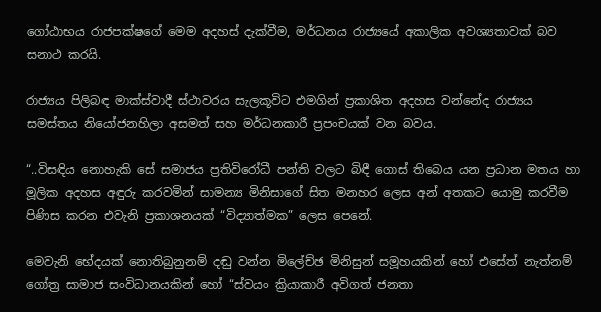ගෝඨාභය රාජපක්ෂගේ මෙම අදහස් දැක්වීම, මර්ධනය රාජ්‍යයේ අකාලික අවශ්‍යතාවක් බව සනාථ කරයි.

රාජ්‍යය පිලිබඳ මාක්ස්වාදී ස්ථාවරය සැලකූවිට එමගින් ප්‍රකාශිත අදහස වන්නේද රාජ්‍යය සමස්තය නියෝජනහිලා අසමත් සහ මර්ධනකාරී ප්‍රපංචයක් වන බවය.

“..විසඳිය නොහැකි සේ සමාජය ප්‍රතිවිරෝධී පන්ති වලට බිඳී ගොස් තිබෙය යන ප්‍රධාන මතය හා මූලික අදහස අඳුරු කරවමින් සාමන්‍ය මිනිසාගේ සිත මනහර ලෙස අන් අතකට යොමු කරවීම පිණිස කරන එවැනි ප්‍රකාශනයක් “විද්‍යාත්මක” ලෙස පෙනේ.

මෙවැනි භේදයක් නොතිබුනුනම් දඬු වන්න මිලේච්ඡ මිනිසුන් සමූහයකින් හෝ එසේත් නැත්නම් ගෝත්‍ර සාමාජ සංවිධානයකින් හෝ “ස්වයං ක්‍රියාකාරී අවිගත් ජනතා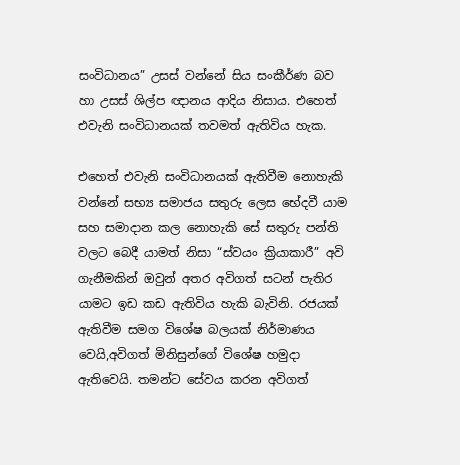සංවිධානය” උසස් වන්නේ සිය සංකීර්ණ බව හා උසස් ශිල්ප ඥානය ආදිය නිසාය. එහෙත් එවැනි සංවිධානයක් තවමත් ඇතිවිය හැක.

එහෙත් එවැනි සංවිධානයක් ඇතිවීම නොහැකි වන්නේ සභ්‍ය සමාජය සතුරු ලෙස භේදවී යාම සහ සමාදාන කල නොහැකි සේ සතුරු පන්ති වලට බෙදී යාමත් නිසා “ස්වයං ක්‍රියාකාරී” අවි ගැනීමකින් ඔවුන් අතර අවිගත් සටන් පැතිර යාමට ඉඩ කඩ ඇතිවිය හැකි බැවිනි. රජයක් ඇතිවීම සමග විශේෂ බලයක් නිර්මාණය වෙයි,අවිගත් මිනිසුන්ගේ විශේෂ හමුදා ඇතිවෙයි. තමන්ට සේවය කරන අවිගත්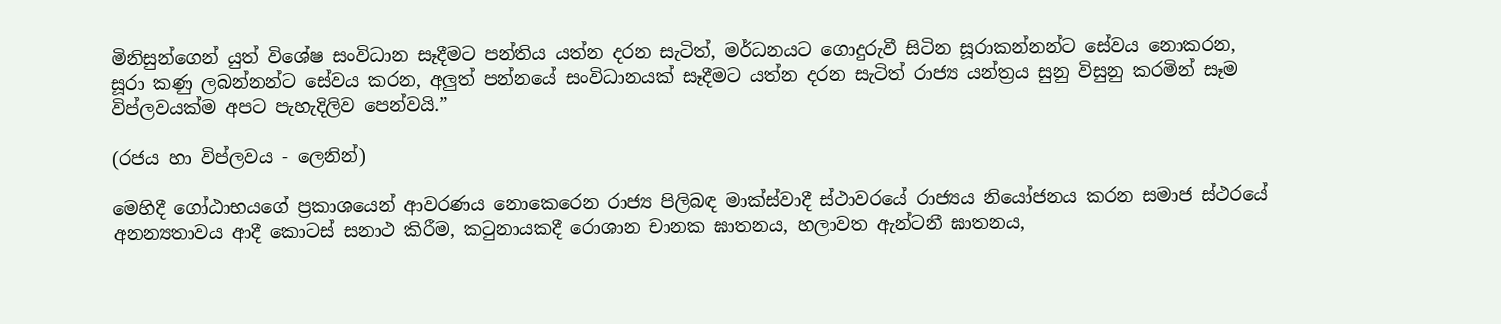මිනිසුන්ගෙන් යුත් විශේෂ සංවිධාන සෑදීමට පන්තිය යත්න දරන සැටිත්, මර්ධනයට ගොදුරුවී සිටින සූරාකන්නන්ට සේවය නොකරන, සූරා කණු ලබන්නන්ට සේවය කරන, අලුත් පන්නයේ සංවිධානයක් සෑදීමට යත්න දරන සැටිත් රාජ්‍ය යන්ත්‍රය සුනු විසුනු කරමින් සෑම විප්ලවයක්ම අපට පැහැදිලිව පෙන්වයි.”

(රජය හා විප්ලවය - ලෙනින්)

මෙහිදී ගෝඨාභයගේ ප්‍රකාශයෙන් ආවරණය නොකෙරෙන රාජ්‍ය පිලිබඳ මාක්ස්වාදී ස්ථාවරයේ රාජ්‍යය නියෝජනය කරන සමාජ ස්ථරයේ අනන්‍යතාවය ආදී කොටස් සනාථ කිරීම, කටුනායකදී රොශාන චානක ඝාතනය, හලාවත ඇන්ටනී ඝාතනය,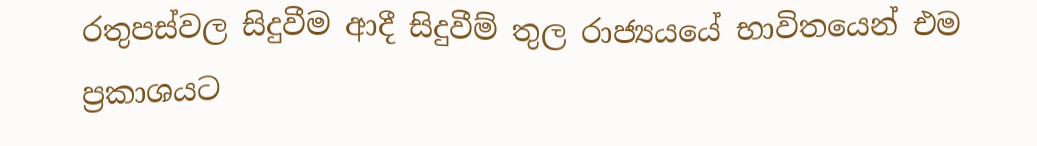රතුපස්වල සිදුවීම ආදී සිදුවීම් තුල රාජ්‍යයයේ භාවිතයෙන් එම ප්‍රකාශයට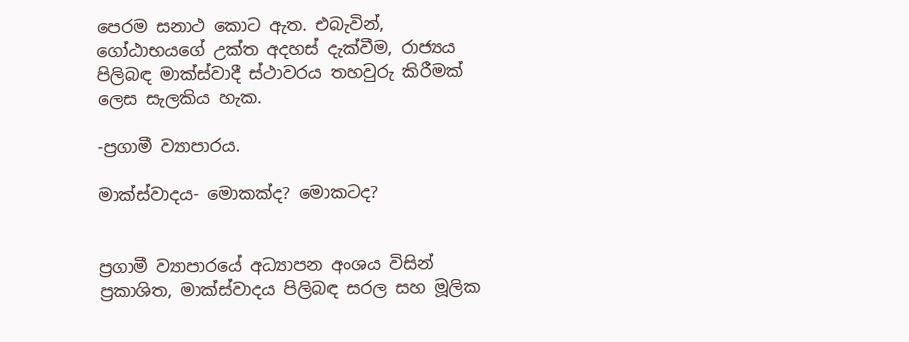පෙරම සනාථ කොට ඇත. එබැවින්, ගෝඨාභයගේ උක්ත අදහස් දැක්වීම, රාජ්‍යය පිලිබඳ මාක්ස්වාදී ස්ථාවරය තහවුරු කිරීමක් ලෙස සැලකිය හැක.

-ප්‍රගාමී ව්‍යාපාරය.

මාක්ස්වාදය- මොකක්ද? මොකටද?


ප්‍රගාමී ව්‍යාපාරයේ අධ්‍යාපන අංශය විසින් ප්‍රකාශිත, මාක්ස්වාදය පිලිබඳ සරල සහ මූලික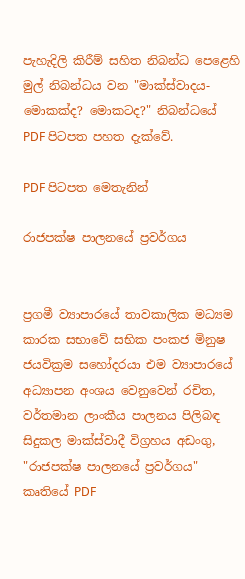පැහැදිලි කිරීම් සහිත නිබන්ධ පෙළෙහි මුල් නිබන්ධය වන "මාක්ස්වාදය- මොකක්ද? මොකටද?" නිබන්ධයේ PDF පිටපත පහත දැක්වේ.

PDF පිටපත මෙතැනින්

රාජපක්ෂ පාලනයේ ප්‍රවර්ගය


ප්‍රගමී ව්‍යාපාරයේ තාවකාලික මධ්‍යම කාරක සභාවේ සභික පංකජ මිනුෂ ජයවික්‍රම සහෝදරයා එම ව්‍යාපාරයේ අධ්‍යාපන අංශය වෙනුවෙන් රචිත, වර්තමාන ලාංකීය පාලනය පිලිබඳ සිදුකල මාක්ස්වාදී විග්‍රහය අඩංගු, "රාජපක්ෂ පාලනයේ ප්‍රවර්ගය" කෘතියේ PDF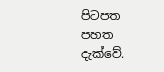පිටපත පහත දැක්වේ.